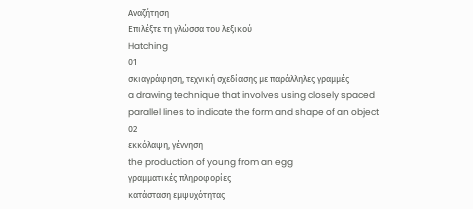Αναζήτηση
Επιλέξτε τη γλώσσα του λεξικού
Hatching
01
σκιαγράφηση, τεχνική σχεδίασης με παράλληλες γραμμές
a drawing technique that involves using closely spaced parallel lines to indicate the form and shape of an object
02
εκκόλαψη, γέννηση
the production of young from an egg
γραμματικές πληροφορίες
κατάσταση εμψυχότητας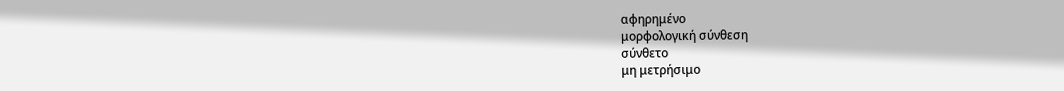αφηρημένο
μορφολογική σύνθεση
σύνθετο
μη μετρήσιμο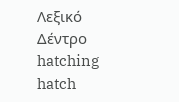Λεξικό Δέντρο
hatching
hatch